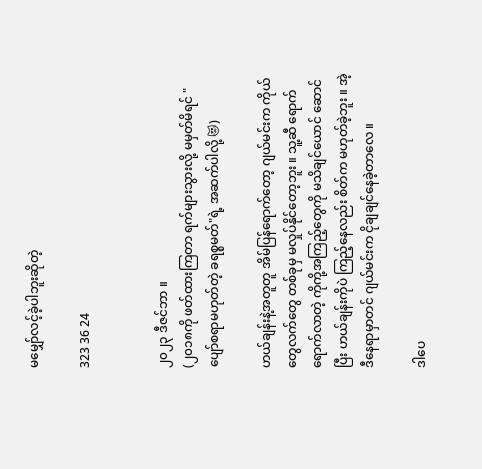မမျှော်လင့်ခဲ့ပါဘူးဆိုတဲ့

323 36 24


၂၀၂၃ ဒီဇင်ဘာ ။
(၂၀၁၈ကို ဖတ်ထားကြတာ ရက်များသွားလို့ မမှတ်မိရင် "ပျော်စရာမဟုတ်တဲ့ ခရစ္စမတ်"ရဲ့ အဆက်ပါလို့ 😻)

ဟယ်ချန်းနဲ့အတူတူ အိမ်ပြန်ရောက်တော့ ဂျယ်မင်းက ကိုယ်တွေလက်တွေ တစ်ခုမှ မလှုပ်နိုင်တော့ဘူး ။ သူ့ဆီ ရောက်ရောက်လာတဲ့ ကိုကို့အကြည့်တွေကို မသိချင်ယောင် ဆောင်ပြီး ဟယ်ချန်းကိုပဲ ကြည့်နေလည်း စိတ်က မဟုတ်ခဲ့ဘူး ။ အဲ့ဒီနေရာမှာတင် ဂျယ်မင်းက ငိုချချင်နေခဲ့တာလေ ။

ဒါပေ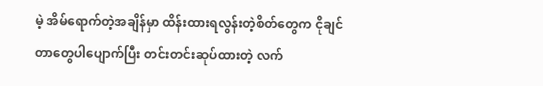မဲ့ အိမ်ရောက်တဲ့အချိန်မှာ ထိန်းထားရလွန်းတဲ့စိတ်တွေက ငိုချင်တာတွေပါပျောက်ပြီး တင်းတင်းဆုပ်ထားတဲ့ လက်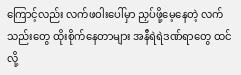ကြောင့်လည်း လက်ဖဝါးပေါ်မှာ ညှပ်ဖို့မေ့နေတဲ့ လက်သည်းတွေ ထိုးစိုက်နေတာများ အနီရဲရဲဒဏ်ရာတွေ ထင်လို့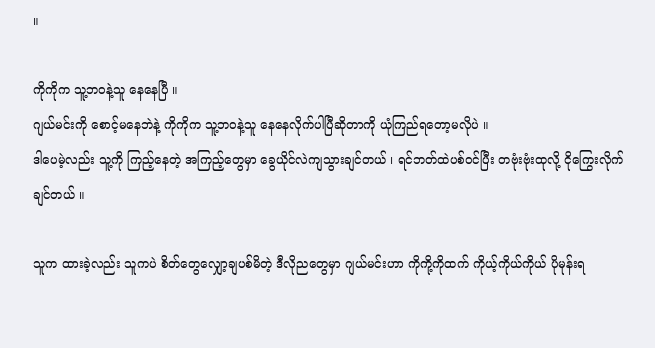။

ကိုကိုက သူ့ဘဝနဲ့သူ နေနေပြီ ။
ဂျယ်မင်းကို စောင့်မနေဘဲနဲ့ ကိုကိုက သူ့ဘဝနဲ့သူ နေနေလိုက်ပါပြီဆိုတာကို ယုံကြည်ရတော့မလိုပဲ ။
ဒါပေမဲ့လည်း သူ့ကို ကြည့်နေတဲ့ အကြည့်တွေမှာ ခွေယိုင်လဲကျသွားချင်တယ် ၊ ရင်ဘတ်ထဲပစ်ဝင်ပြီး တဗုံးဗုံးထုလို့ ငိုကြွေးလိုက်ချင်တယ် ။

သူက ထားခဲ့လည်း သူကပဲ စိတ်တွေလျှော့ချပစ်မိတဲ့ ဒီလိုညတွေမှာ ဂျယ်မင်းဟာ ကိုကို့ကိုထက် ကိုယ့်ကိုယ်ကိုယ် ပိုမုန်းရ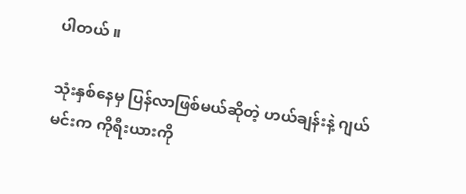ပါတယ် ။

သုံးနှစ်နေမှ ပြန်လာဖြစ်မယ်ဆိုတဲ့ ဟယ်ချန်းနဲ့ ဂျယ်မင်းက ကိုရီးယားကို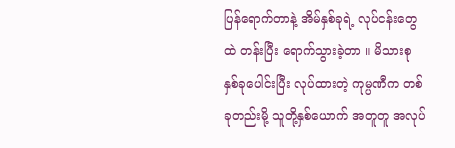ပြန်ရောက်တာနဲ့ အိမ်နှစ်ခုရဲ့ လုပ်ငန်းတွေထဲ တန်းပြီး ရောက်သွားခဲ့တာ ။ မိသားစု နှစ်ခုပေါင်းပြီး လုပ်ထားတဲ့ ကုမ္ပဏီက တစ်ခုတည်းမို့ သူတို့နှစ်ယောက် အတူတူ အလုပ်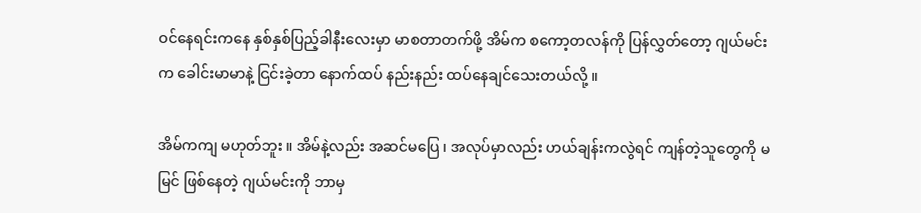ဝင်နေရင်းကနေ နှစ်နှစ်ပြည့်ခါနီးလေးမှာ မာစတာတက်ဖို့ အိမ်က စကော့တလန်ကို ပြန်လွှတ်တော့ ဂျယ်မင်းက ခေါင်းမာမာနဲ့ ငြင်းခဲ့တာ နောက်ထပ် နည်းနည်း ထပ်နေချင်သေးတယ်လို့ ။

အိမ်ကကျ မဟုတ်ဘူး ။ အိမ်နဲ့လည်း အဆင်မပြေ ၊ အလုပ်မှာလည်း ဟယ်ချန်းကလွဲရင် ကျန်တဲ့သူတွေကို မမြင် ဖြစ်နေတဲ့ ဂျယ်မင်းကို ဘာမှ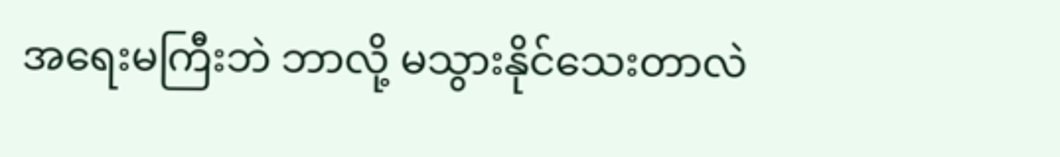အရေးမကြီးဘဲ ဘာလို့ မသွားနိုင်သေးတာလဲ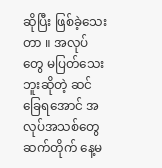ဆိုပြီး ဖြစ်ခဲ့သေးတာ ။ အလုပ်တွေ မပြတ်သေးဘူးဆိုတဲ့ ဆင်ခြေရအောင် အလုပ်အသစ်တွေ ဆက်တိုက် နေ့မ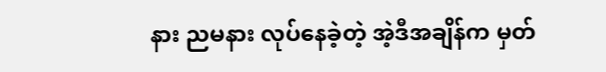နား ညမနား လုပ်နေခဲ့တဲ့ အဲ့ဒီအချိန်က မှတ်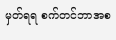မှတ်ရရ စက်တင်ဘာအစ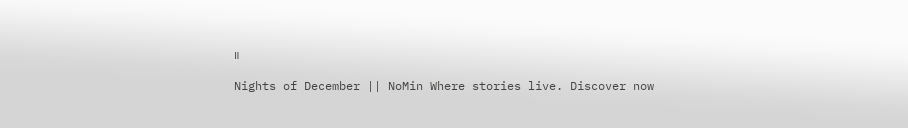။

Nights of December || NoMin Where stories live. Discover now